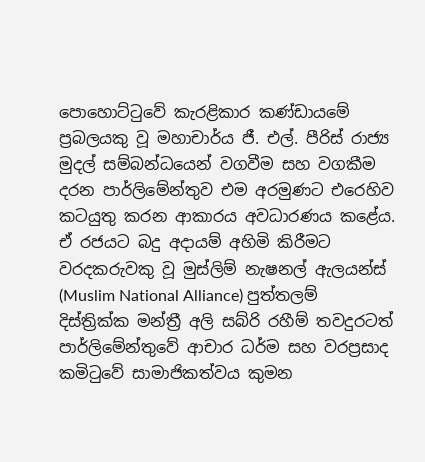පොහොට්ටුවේ කැරළිකාර කණ්ඩායමේ ප්‍රබලයකු වූ මහාචාර්ය ජී. එල්. පීරිස් රාජ්‍ය මුදල් සම්බන්ධයෙන් වගවීම සහ වගකීම දරන පාර්ලිමේන්තුව එම අරමුණට එරෙහිව කටයුතු කරන ආකාරය අවධාරණය කළේය. ඒ රජයට බදු අදායම් අහිමි කිරීමට වරදකරුවකු වූ මුස්ලිම් නැෂනල් ඇලයන්ස් (Muslim National Alliance) පුත්තලම් දිස්ත්‍රික්ක මන්ත්‍රී අලි සබ්රි රහීම් තවදුරටත් පාර්ලිමේන්තුවේ ආචාර ධර්ම සහ වරප්‍රසාද කමිටුවේ සාමාජිකත්වය කුමන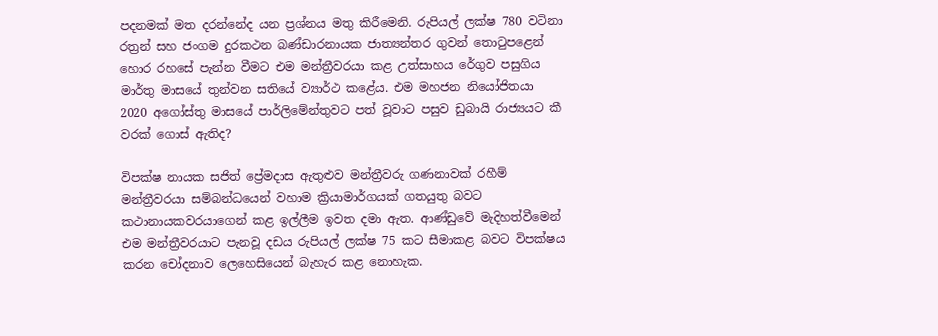පදනමක් මත දරන්නේද යන ප්‍රශ්නය මතු කිරීමෙනි. රුපියල් ලක්ෂ 780 වටිනා රත්‍රන් සහ ජංගම දුරකථන බණ්ඩාරනායක ජාත්‍යන්තර ගුවන් තොටුපළෙන් හොර රහසේ පැන්න වීමට එම මන්ත්‍රීවරයා කළ උත්සාහය රේගුව පසුගිය මාර්තු මාසයේ තුන්වන සතියේ ව්‍යාර්ථ කළේය. එම මහජන නියෝජිතයා 2020 අගෝස්තු මාසයේ පාර්ලිමේන්තුවට පත් වූවාට පසුව ඩුබායි රාජ්‍යයට කී වරක් ගොස් ඇතිද?

විපක්ෂ නායක සජිත් ප්‍රේමදාස ඇතුළුව මන්ත්‍රීවරු ගණනාවක් රහීම් මන්ත්‍රීවරයා සම්බන්ධයෙන් වහාම ක්‍රියාමාර්ගයක් ගතයුතු බවට කථානායකවරයාගෙන් කළ ඉල්ලීම ඉවත දමා ඇත. ආණ්ඩුවේ මැදිහත්වීමෙන් එම මන්ත්‍රීවරයාට පැනවූ දඩය රුපියල් ලක්ෂ 75 කට සීමාකළ බවට විපක්ෂය කරන චෝදනාව ලෙහෙසියෙන් බැහැර කළ නොහැක.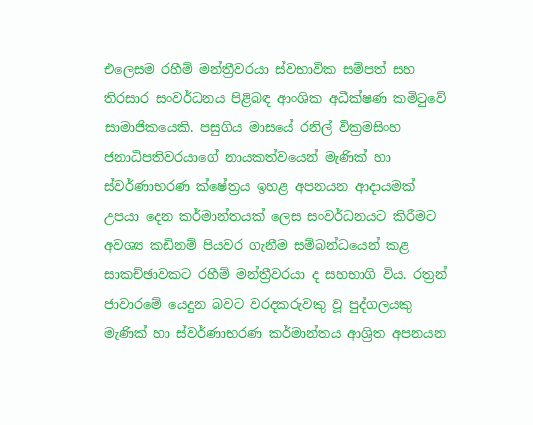එලෙසම රහීම් මන්ත්‍රීවරයා ස්වභාවික සම්පත් සහ තිරසාර සංවර්ධනය පිළිබඳ ආංශික අධීක්ෂණ කමිටුවේ සාමාජිකයෙකි. පසුගිය මාසයේ රනිල් වික්‍රමසිංහ ජනාධිපතිවරයාගේ නායකත්වයෙන් මැණික් හා ස්වර්ණාභරණ ක්ෂේත්‍රය ඉහළ අපනයන ආදායමක් උපයා දෙන කර්මාන්තයක් ලෙස සංවර්ධනයට කිරීමට අවශ්‍ය කඩිනම් පියවර ගැනීම සම්බන්ධයෙන් කළ සාකච්ඡාවකට රහීම් මන්ත්‍රීවරයා ද සහභාගි විය. රත්‍රන් ජාවාරමේ යෙදුන බවට වරදකරුවකු වූ පුද්ගලයකු මැණික් හා ස්වර්ණාභරණ කර්මාන්තය ආශ්‍රිත අපනයන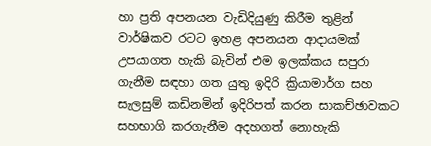හා ප්‍රති අපනයන වැඩිදියුණු කිරීම තුළින් වාර්ෂිකව රටට ඉහළ අපනයන ආදායමක් උපයාගත හැකි බැවින් එම ඉලක්කය සපුරා ගැනීම සඳහා ගත යුතු ඉදිරි ක්‍රියාමාර්ග සහ සැලසුම් කඩිනමින් ඉදිරිපත් කරන සාකච්ඡාවකට සහභාගි කරගැනීම අදහගත් නොහැකි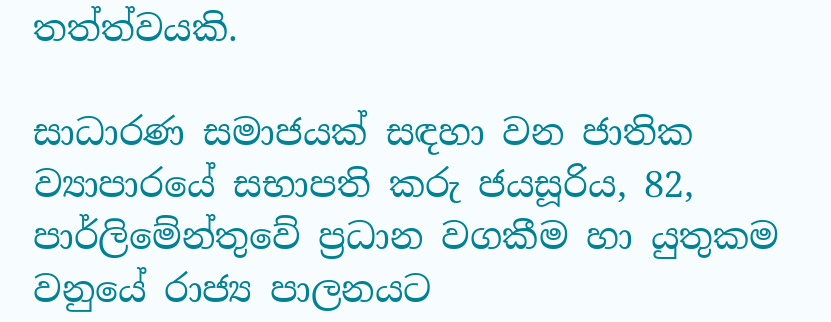තත්ත්වයකි.

සාධාරණ සමාජයක් සඳහා වන ජාතික ව්‍යාපාරයේ සභාපති කරු ජයසූරිය, 82, පාර්ලිමේන්තුවේ ප්‍රධාන වගකීම හා යුතුකම වනුයේ රාජ්‍ය පාලනයට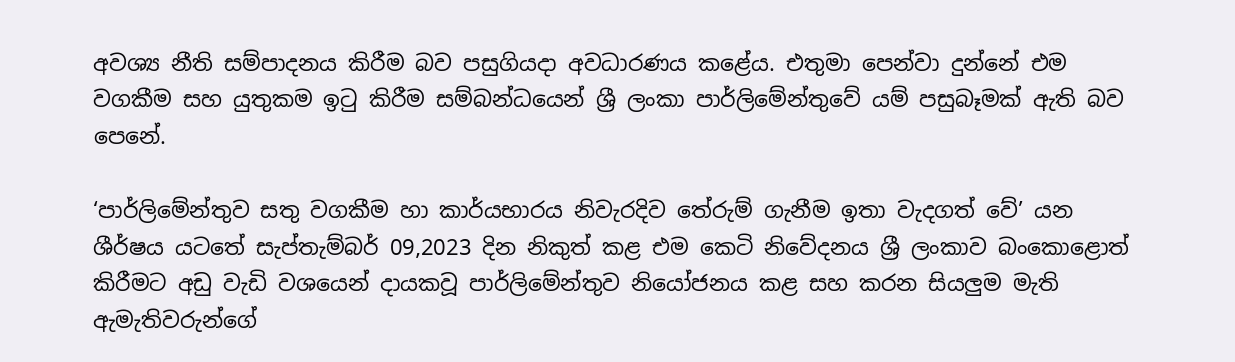අවශ්‍ය නීති සම්පාදනය කිරීම බව පසුගියදා අවධාරණය කළේය. එතුමා පෙන්වා දුන්නේ එම වගකීම සහ යුතුකම ඉටු කිරීම සම්බන්ධයෙන් ශ්‍රී ලංකා පාර්ලිමේන්තුවේ යම් පසුබෑමක් ඇති බව පෙනේ.

‘පාර්ලිමේන්තුව සතු වගකීම හා කාර්යභාරය නිවැරදිව තේරුම් ගැනීම ඉතා වැදගත් වේ’ යන ශීර්ෂය යටතේ සැප්තැම්බර් 09,2023 දින නිකුත් කළ එම කෙටි නිවේදනය ශ්‍රී ලංකාව බංකොළොත් කිරීමට අඩු වැඩි වශයෙන් දායකවූ පාර්ලිමේන්තුව නියෝජනය කළ සහ කරන සියලුම මැති ඇමැතිවරුන්ගේ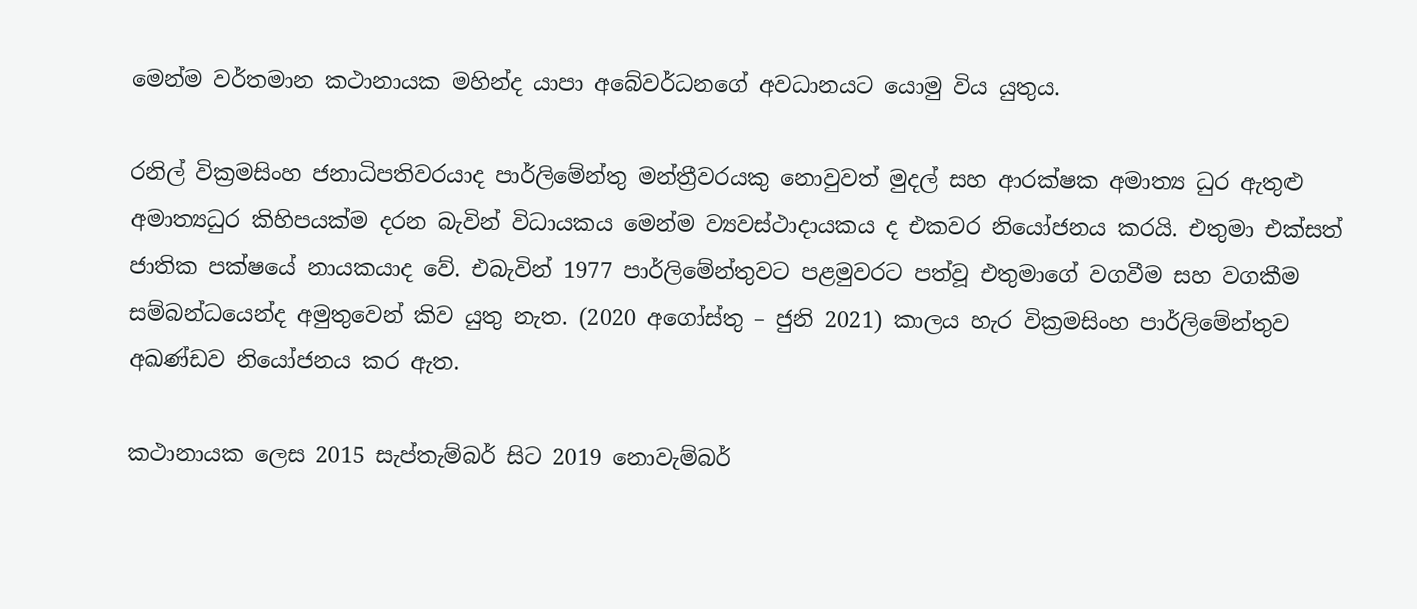මෙන්ම වර්තමාන කථානායක මහින්ද යාපා අබේවර්ධනගේ අවධානයට යොමු විය යුතුය.

රනිල් වික්‍රමසිංහ ජනාධිපතිවරයාද පාර්ලිමේන්තු මන්ත්‍රීවරයකු නොවුවත් මුදල් සහ ආරක්ෂක අමාත්‍ය ධුර ඇතුළු අමාත්‍යධුර කිහිපයක්ම දරන බැවින් විධායකය මෙන්ම ව්‍යවස්ථාදායකය ද එකවර නියෝජනය කරයි. එතුමා එක්සත් ජාතික පක්ෂයේ නායකයාද වේ. එබැවින් 1977 පාර්ලිමේන්තුවට පළමුවරට පත්වූ එතුමාගේ වගවීම සහ වගකීම සම්බන්ධයෙන්ද අමුතුවෙන් කිව යුතු නැත. (2020 අගෝස්තු – ජුනි 2021) කාලය හැර වික්‍රමසිංහ පාර්ලිමේන්තුව අඛණ්ඩව නියෝජනය කර ඇත.

කථානායක ලෙස 2015 සැප්තැම්බර් සිට 2019 නොවැම්බර්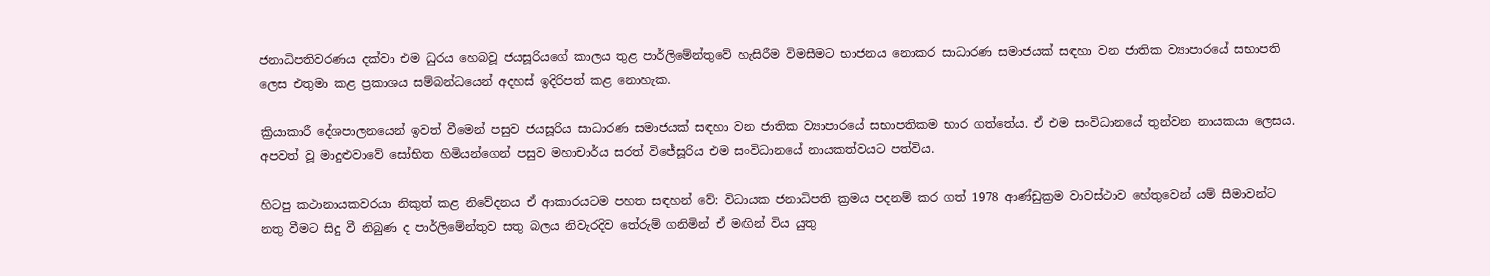ජනාධිපතිවරණය දක්වා එම ධුරය හෙබවූ ජයසූරියගේ කාලය තුළ පාර්ලිමේන්තුවේ හැසිරීම විමසීමට භාජනය නොකර සාධාරණ සමාජයක් සඳහා වන ජාතික ව්‍යාපාරයේ සභාපති ලෙස එතුමා කළ ප්‍රකාශය සම්බන්ධයෙන් අදහස් ඉදිරිපත් කළ නොහැක.

ක්‍රියාකාරී දේශපාලනයෙන් ඉවත් වීමෙන් පසුව ජයසූරිය සාධාරණ සමාජයක් සඳහා වන ජාතික ව්‍යාපාරයේ සභාපතිකම භාර ගත්තේය. ඒ එම සංවිධානයේ තුන්වන නායකයා ලෙසය. අපවත් වූ මාදුළුවාවේ සෝභිත හිමියන්ගෙන් පසුව මහාචාර්ය සරත් විජේසූරිය එම සංවිධානයේ නායකත්වයට පත්විය.

හිටපු කථානායකවරයා නිකුත් කළ නිවේදනය ඒ ආකාරයටම පහත සඳහන් වේ: විධායක ජනාධිපති ක්‍රමය පදනම් කර ගත් 1978 ආණ්ඩුක්‍රම වාවස්ථාව හේතුවෙන් යම් සීමාවන්ට නතු වීමට සිදු වී නිබුණ ද පාර්ලිමේන්තුව සතු බලය නිවැරදිව තේරුම් ගනිමින් ඒ මඟින් විය යුතු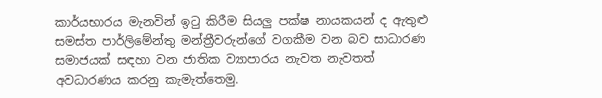කාර්යභාරය මැනවින් ඉටු කිරීම සියලු පක්ෂ නායකයන් ද ඇතුළු සමස්ත පාර්ලිමේන්තු මන්ත්‍රීවරුන්ගේ වගකීම වන බව සාධාරණ සමාජයක් සඳහා වන ජාතික ව්‍යාපාරය නැවත නැවතත් අවධාරණය කරනු කැමැත්තෙමු.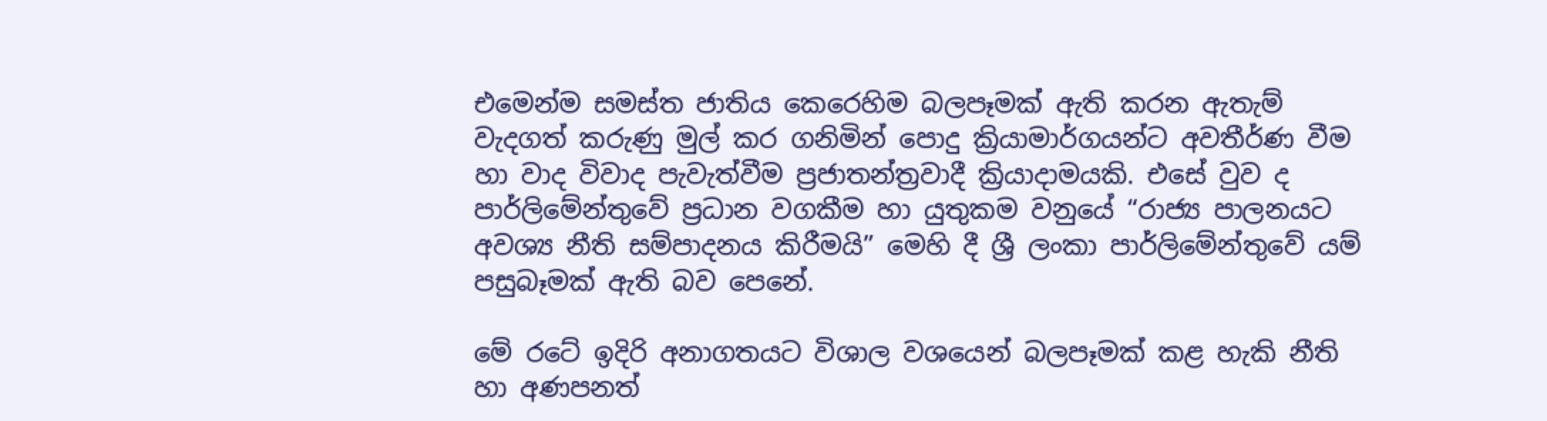එමෙන්ම සමස්ත ජාතිය කෙරෙහිම බලපෑමක් ඇති කරන ඇතැම් වැදගත් කරුණු මුල් කර ගනිමින් පොදු ක්‍රියාමාර්ගයන්ට අවතීර්ණ වීම හා වාද විවාද පැවැත්වීම ප්‍රජාතන්ත්‍රවාදී ක්‍රියාදාමයකි. එසේ වුව ද පාර්ලිමේන්තුවේ ප්‍රධාන වගකීම හා යුතුකම වනුයේ “රාජ්‍ය පාලනයට අවශ්‍ය නීති සම්පාදනය කිරීමයි” මෙහි දී ශ්‍රී ලංකා පාර්ලිමේන්තුවේ යම් පසුබෑමක් ඇති බව පෙනේ.

මේ රටේ ඉදිරි අනාගතයට විශාල වශයෙන් බලපෑමක් කළ හැකි නීති හා අණපනත්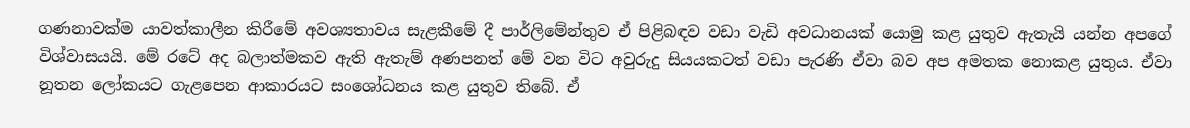ගණනාවක්ම යාවත්කාලීන කිරීමේ අවශ්‍යතාවය සැළකීමේ දී පාර්ලිමේන්තුව ඒ පිළිබඳව වඩා වැඩි අවධානයක් යොමු කළ යුතුව ඇතැයි යන්න අපගේ විශ්වාසයයි. මේ රටේ අද බලාත්මකව ඇති ඇතැම් අණපනත් මේ වන විට අවුරුදු සියයකටත් වඩා පැරණි ඒවා බව අප අමතක නොකළ යුතුය. ඒවා නූතන ලෝකයට ගැළපෙන ආකාරයට සංශෝධනය කළ යුතුව තිබේ. ඒ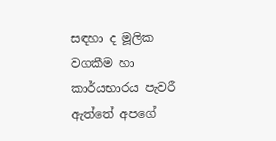සඳහා ද මූලික වගකීම හා කාර්යභාරය පැවරී ඇත්තේ අපගේ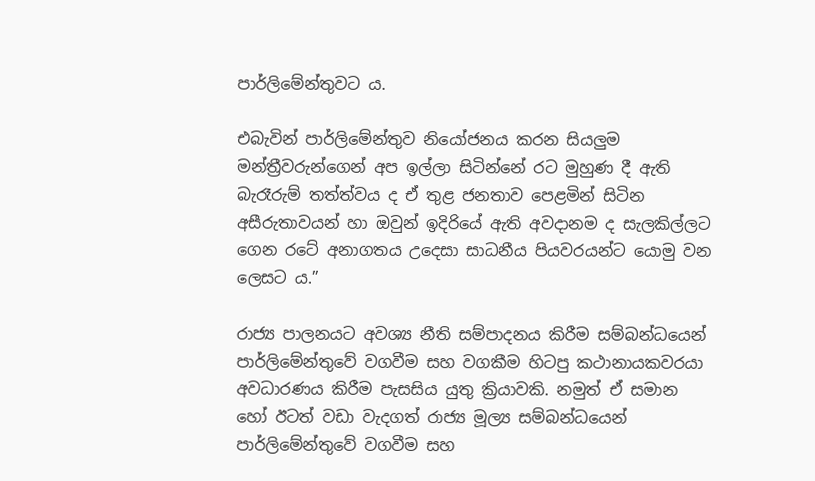පාර්ලිමේන්තුවට ය.

එබැවින් පාර්ලිමේන්තුව නියෝජනය කරන සියලුම මන්ත්‍රීවරුන්ගෙන් අප ඉල්ලා සිටින්නේ රට මුහුණ දී ඇති බැරෑරුම් තත්ත්වය ද ඒ තුළ ජනතාව පෙළමින් සිටින අසීරුතාවයන් හා ඔවුන් ඉදිරියේ ඇති අවදානම ද සැලකිල්ලට ගෙන රටේ අනාගතය උදෙසා සාධනීය පියවරයන්ට යොමු වන ලෙසට ය.”

රාජ්‍ය පාලනයට අවශ්‍ය නීති සම්පාදනය කිරීම සම්බන්ධයෙන් පාර්ලිමේන්තුවේ වගවීම සහ වගකීම හිටපු කථානායකවරයා අවධාරණය කිරීම පැසසිය යුතු ක්‍රියාවකි. නමුත් ඒ සමාන හෝ ඊටත් වඩා වැදගත් රාජ්‍ය මූල්‍ය සම්බන්ධයෙන් පාර්ලිමේන්තුවේ වගවීම සහ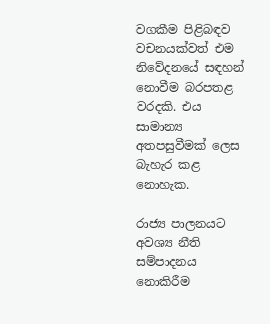වගකීම පිළිබඳව වචනයක්වත් එම නිවේදනයේ සඳහන් නොවීම බරපතළ වරදකි. එය සාමාන්‍ය අතපසුවීමක් ලෙස බැහැර කළ නොහැක.

රාජ්‍ය පාලනයට අවශ්‍ය නීති සම්පාදනය නොකිරීම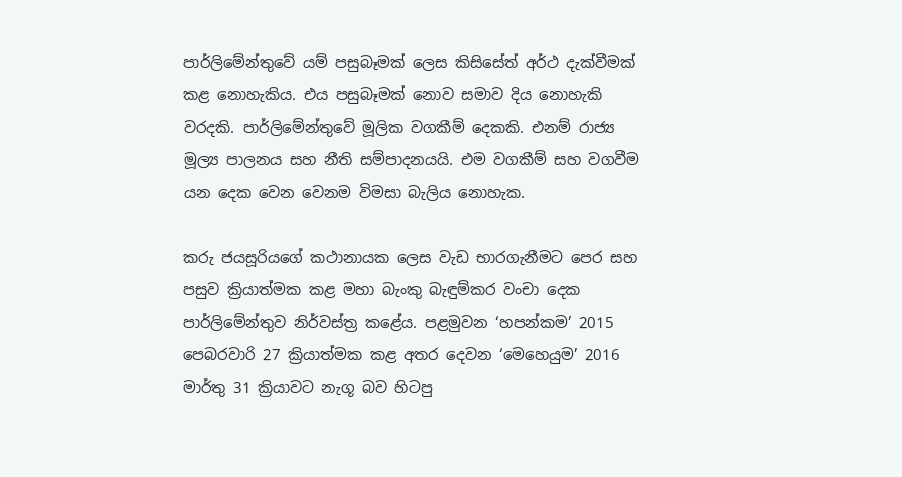පාර්ලිමේන්තුවේ යම් පසුබෑමක් ලෙස කිසිසේත් අර්ථ දැක්වීමක් කළ නොහැකිය. එය පසුබෑමක් නොව සමාව දිය නොහැකි වරදකි. පාර්ලිමේන්තුවේ මූලික වගකීම් දෙකකි. එනම් රාජ්‍ය මූල්‍ය පාලනය සහ නීති සම්පාදනයයි. එම වගකීම් සහ වගවීම යන දෙක වෙන වෙනම විමසා බැලිය නොහැක.

කරු ජයසූරියගේ කථානායක ලෙස වැඩ භාරගැනීමට පෙර සහ පසුව ක්‍රියාත්මක කළ මහා බැංකු බැඳුම්කර වංචා දෙක පාර්ලිමේන්තුව නිර්වස්ත්‍ර කළේය. පළමුවන ‘හපන්කම’ 2015 පෙබරවාරි 27 ක්‍රියාත්මක කළ අතර දෙවන ‘මෙහෙයුම’ 2016 මාර්තු 31 ක්‍රියාවට නැගූ බව හිටපු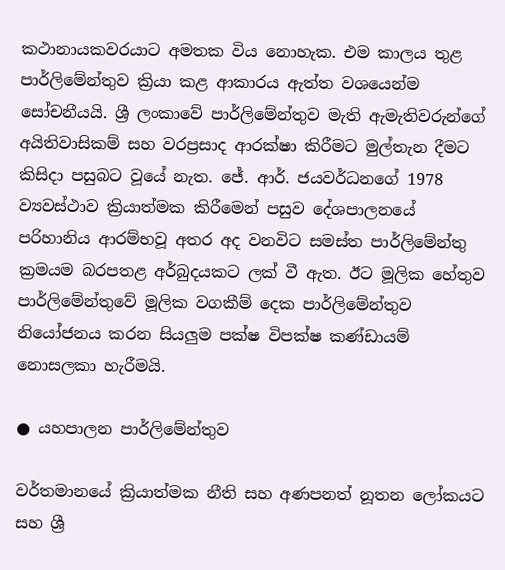කථානායකවරයාට අමතක විය නොහැක. එම කාලය තුළ පාර්ලිමේන්තුව ක්‍රියා කළ ආකාරය ඇත්ත වශයෙන්ම සෝචනීයයි. ශ්‍රී ලංකාවේ පාර්ලිමේන්තුව මැති ඇමැතිවරුන්ගේ අයිතිවාසිකම් සහ වරප්‍රසාද ආරක්ෂා කිරීමට මුල්තැන දීමට කිසිදා පසුබට වූයේ නැත. ජේ. ආර්. ජයවර්ධනගේ 1978 ව්‍යවස්ථාව ක්‍රියාත්මක කිරීමෙන් පසුව දේශපාලනයේ පරිහානිය ආරම්භවූ අතර අද වනවිට සමස්ත පාර්ලිමේන්තු ක්‍රමයම බරපතළ අර්බුදයකට ලක් වී ඇත. ඊට මූලික හේතුව පාර්ලිමේන්තුවේ මූලික වගකීම් දෙක පාර්ලිමේන්තුව නියෝජනය කරන සියලුම පක්ෂ විපක්ෂ කණ්ඩායම් නොසලකා හැරීමයි.

● යහපාලන පාර්ලිමේන්තුව

වර්තමානයේ ක්‍රියාත්මක නීති සහ අණපනත් නූතන ලෝකයට සහ ශ්‍රී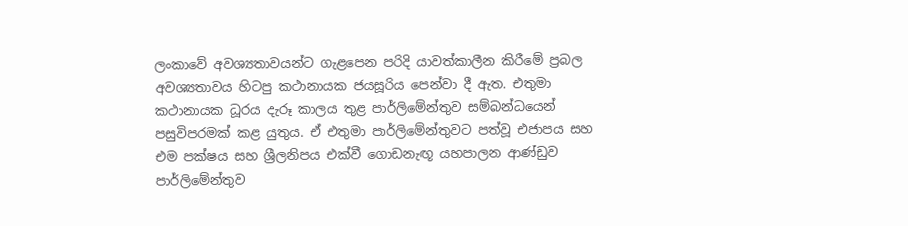ලංකාවේ අවශ්‍යතාවයන්ට ගැළපෙන පරිදි යාවත්කාලීන කිරීමේ ප්‍රබල අවශ්‍යතාවය හිටපු කථානායක ජයසූරිය පෙන්වා දී ඇත. එතුමා කථානායක ධූරය දැරූ කාලය තුළ පාර්ලිමේන්තුව සම්බන්ධයෙන් පසුවිපරමක් කළ යුතුය. ඒ එතුමා පාර්ලිමේන්තුවට පත්වූ එජාපය සහ එම පක්ෂය සහ ශ්‍රීලනිපය එක්වී ගොඩනැඟූ යහපාලන ආණ්ඩුව පාර්ලිමේන්තුව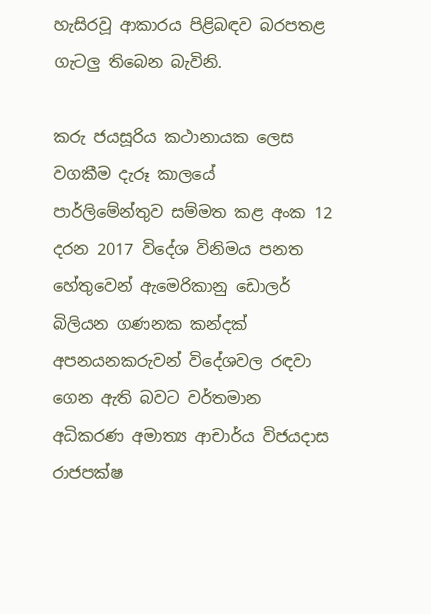හැසිරවූ ආකාරය පිළිබඳව බරපතළ ගැටලු තිබෙන බැවිනි.

කරු ජයසූරිය කථානායක ලෙස වගකීම දැරූ කාලයේ පාර්ලිමේන්තුව සම්මත කළ අංක 12 දරන 2017 විදේශ විනිමය පනත හේතුවෙන් ඇමෙරිකානු ඩොලර් බිලියන ගණනක කන්දක් අපනයනකරුවන් විදේශවල රඳවා ගෙන ඇති බවට වර්තමාන අධිකරණ අමාත්‍ය ආචාර්ය විජයදාස රාජපක්ෂ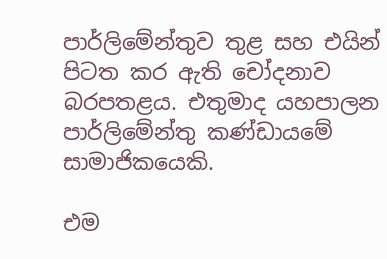පාර්ලිමේන්තුව තුළ සහ එයින් පිටත කර ඇති චෝදනාව බරපතළය. එතුමාද යහපාලන පාර්ලිමේන්තු කණ්ඩායමේ සාමාජිකයෙකි.

එම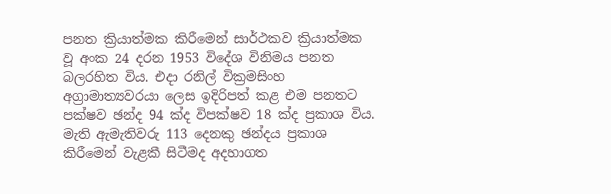පනත ක්‍රියාත්මක කිරීමෙන් සාර්ථකව ක්‍රියාත්මක වූ අංක 24 දරන 1953 විදේශ විනිමය පනත බලරහිත විය. එදා රනිල් වික්‍රමසිංහ අග්‍රාමාත්‍යවරයා ලෙස ඉදිරිපත් කළ එම පනතට පක්ෂව ඡන්ද 94 ක්ද විපක්ෂව 18 ක්ද ප්‍රකාශ විය. මැති ඇමැතිවරු 113 දෙනකු ඡන්දය ප්‍රකාශ කිරීමෙන් වැළකී සිටීමද අදහාගත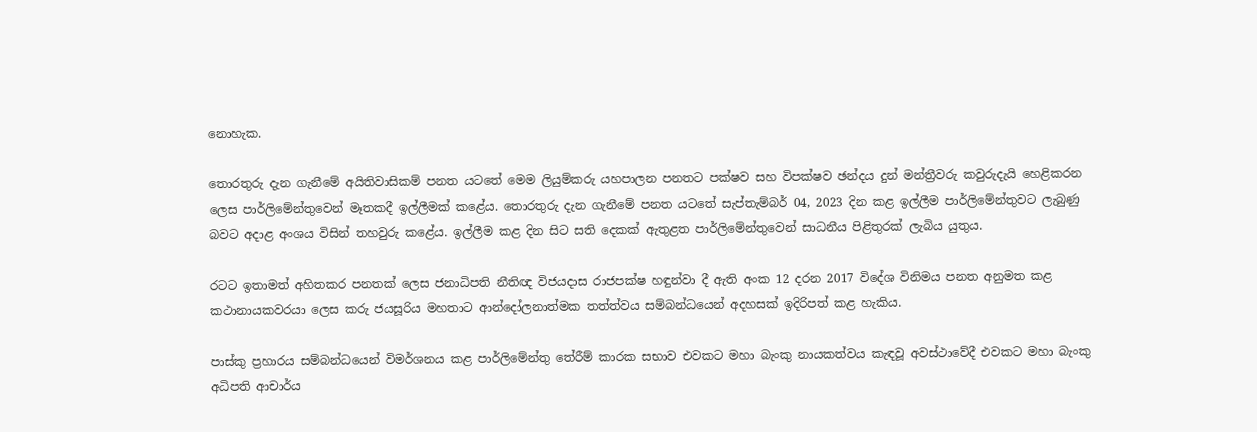නොහැක.

තොරතුරු දැන ගැනීමේ අයිතිවාසිකම් පනත යටතේ මෙම ලියුම්කරු යහපාලන පනතට පක්ෂව සහ විපක්ෂව ඡන්දය දුන් මන්ත්‍රීවරු කවුරුදැයි හෙළිකරන ලෙස පාර්ලිමේන්තුවෙන් මෑතකදී ඉල්ලීමක් කළේය. තොරතුරු දැන ගැනීමේ පනත යටතේ සැප්තැම්බර් 04, 2023 දින කළ ඉල්ලීම පාර්ලිමේන්තුවට ලැබුණු බවට අදාළ අංශය විසින් තහවුරු කළේය. ඉල්ලීම කළ දින සිට සති දෙකක් ඇතුළත පාර්ලිමේන්තුවෙන් සාධනීය පිළිතුරක් ලැබිය යුතුය.

රටට ඉතාමත් අහිතකර පනතක් ලෙස ජනාධිපති නීතිඥ විජයදාස රාජපක්ෂ හඳුන්වා දී ඇති අංක 12 දරන 2017 විදේශ විනිමය පනත අනුමත කළ කථානායකවරයා ලෙස කරු ජයසූරිය මහතාට ආන්දෝලනාත්මක තත්ත්වය සම්බන්ධයෙන් අදහසක් ඉදිරිපත් කළ හැකිය.

පාස්කු ප්‍රහාරය සම්බන්ධයෙන් විමර්ශනය කළ පාර්ලිමේන්තු තේරීම් කාරක සභාව එවකට මහා බැංකු නායකත්වය කැඳවූ අවස්ථාවේදී එවකට මහා බැංකු අධිපති ආචාර්ය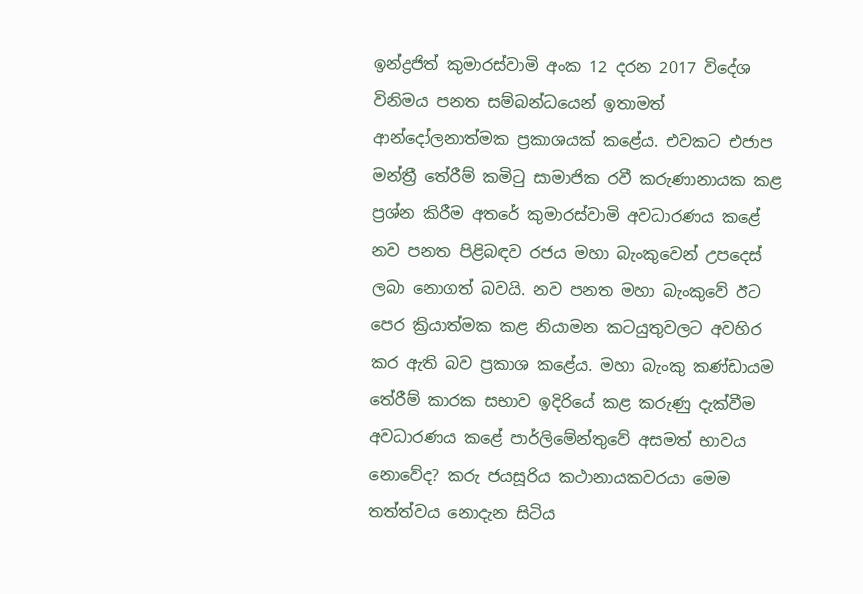ඉන්ද්‍රජිත් කුමාරස්වාමි අංක 12 දරන 2017 විදේශ විනිමය පනත සම්බන්ධයෙන් ඉතාමත් ආන්දෝලනාත්මක ප්‍රකාශයක් කළේය. එවකට එජාප මන්ත්‍රී තේරීම් කමිටු සාමාජික රවී කරුණානායක කළ ප්‍රශ්න කිරීම අතරේ කුමාරස්වාමි අවධාරණය කළේ නව පනත පිළිබඳව රජය මහා බැංකුවෙන් උපදෙස් ලබා නොගත් බවයි. නව පනත මහා බැංකුවේ ඊට පෙර ක්‍රියාත්මක කළ නියාමන කටයුතුවලට අවහිර කර ඇති බව ප්‍රකාශ කළේය. මහා බැංකු කණ්ඩායම තේරීම් කාරක සභාව ඉදිරියේ කළ කරුණු දැක්වීම අවධාරණය කළේ පාර්ලිමේන්තුවේ අසමත් භාවය නොවේද? කරු ජයසූරිය කථානායකවරයා මෙම තත්ත්වය නොදැන සිටිය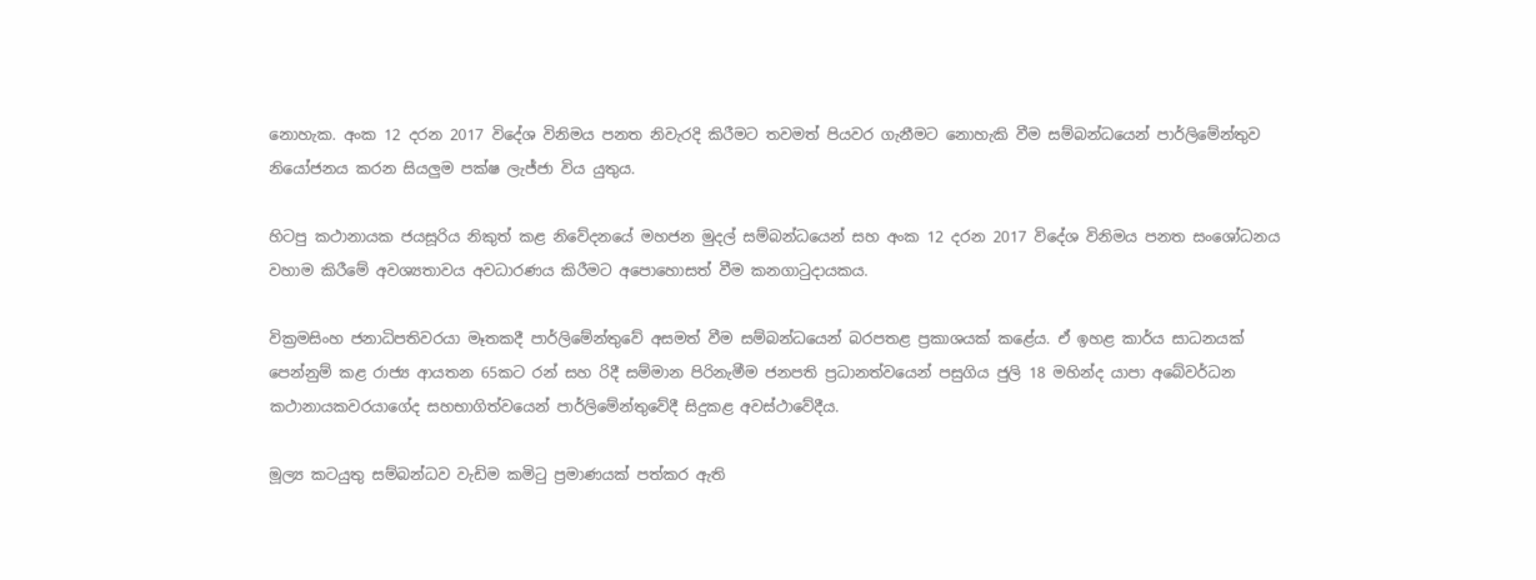නොහැක. අංක 12 දරන 2017 විදේශ විනිමය පනත නිවැරදි කිරීමට තවමත් පියවර ගැනීමට නොහැකි වීම සම්බන්ධයෙන් පාර්ලිමේන්තුව නියෝජනය කරන සියලුම පක්ෂ ලැජ්ජා විය යුතුය.

හිටපු කථානායක ජයසූරිය නිකුත් කළ නිවේදනයේ මහජන මුදල් සම්බන්ධයෙන් සහ අංක 12 දරන 2017 විදේශ විනිමය පනත සංශෝධනය වහාම කිරීමේ අවශ්‍යතාවය අවධාරණය කිරීමට අපොහොසත් වීම කනගාටුදායකය.

වික්‍රමසිංහ ජනාධිපතිවරයා මෑතකදී පාර්ලිමේන්තුවේ අසමත් වීම සම්බන්ධයෙන් බරපතළ ප්‍රකාශයක් කළේය. ඒ ඉහළ කාර්ය සාධනයක් පෙන්නුම් කළ රාජ්‍ය ආයතන 65කට රන් සහ රිදී සම්මාන පිරිනැමීම ජනපති ප්‍රධානත්වයෙන් පසුගිය ජුලි 18 මහින්ද යාපා අබේවර්ධන කථානායකවරයාගේද සහභාගිත්වයෙන් පාර්ලිමේන්තුවේදී සිදුකළ අවස්ථාවේදීය.

මූල්‍ය කටයුතු සම්බන්ධව වැඩිම කමිටු ප්‍රමාණයක් පත්කර ඇති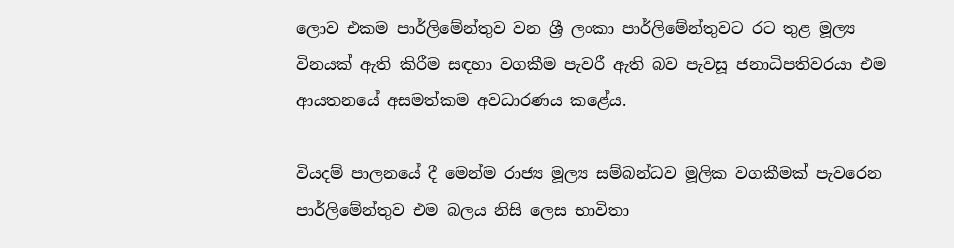ලොව එකම පාර්ලිමේන්තුව වන ශ්‍රී ලංකා පාර්ලිමේන්තුවට රට තුළ මූල්‍ය විනයක් ඇති කිරීම සඳහා වගකීම පැවරී ඇති බව පැවසූ ජනාධිපතිවරයා එම ආයතනයේ අසමත්කම අවධාරණය කළේය.

වියදම් පාලනයේ දී මෙන්ම රාජ්‍ය මූල්‍ය සම්බන්ධව මූලික වගකීමක් පැවරෙන පාර්ලිමේන්තුව එම බලය නිසි ලෙස භාවිතා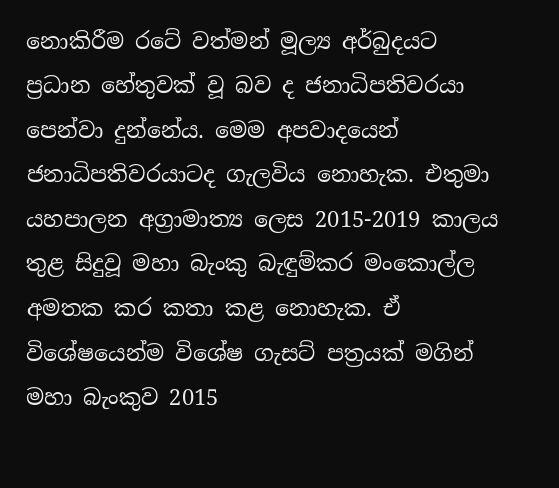නොකිරීම රටේ වත්මන් මූල්‍ය අර්බුදයට ප්‍රධාන හේතුවක් වූ බව ද ජනාධිපතිවරයා පෙන්වා දුන්නේය. මෙම අපවාදයෙන් ජනාධිපතිවරයාටද ගැලවිය නොහැක. එතුමා යහපාලන අග්‍රාමාත්‍ය ලෙස 2015-2019 කාලය තුළ සිදුවූ මහා බැංකු බැඳුම්කර මංකොල්ල අමතක කර කතා කළ නොහැක. ඒ විශේෂයෙන්ම විශේෂ ගැසට් පත්‍රයක් මගින් මහා බැංකුව 2015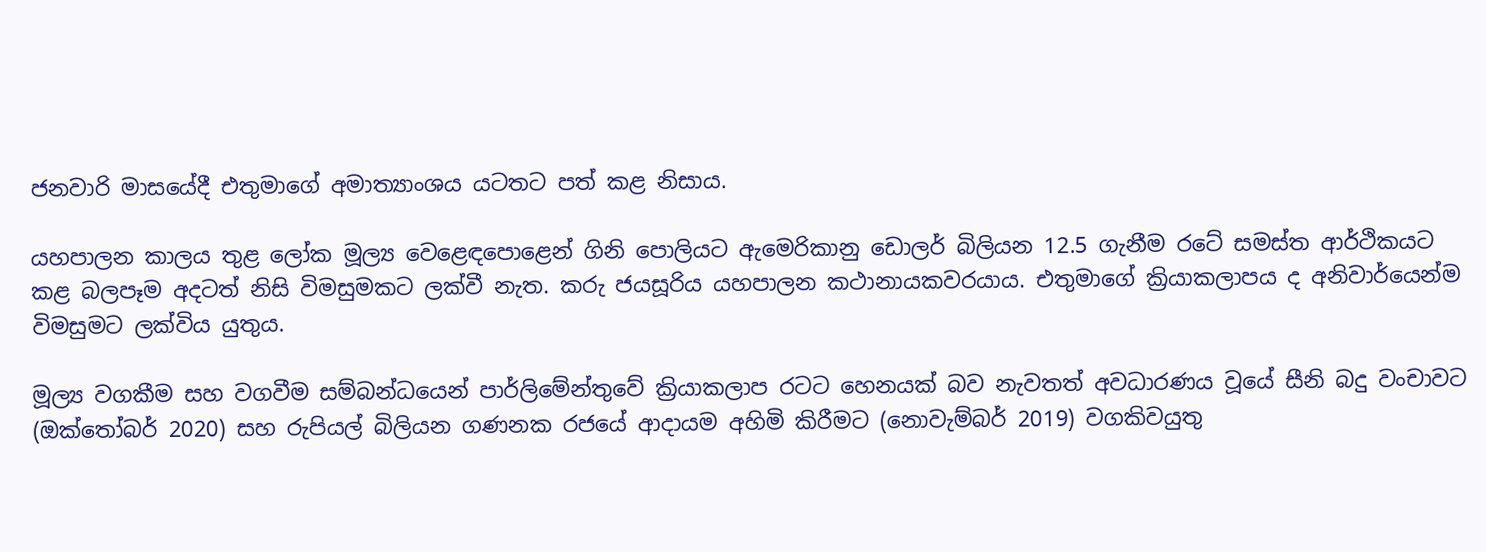ජනවාරි මාසයේදී එතුමාගේ අමාත්‍යාංශය යටතට පත් කළ නිසාය.

යහපාලන කාලය තුළ ලෝක මූල්‍ය වෙළෙඳපොළෙන් ගිනි පොලියට ඇමෙරිකානු ඩොලර් බිලියන 12.5 ගැනීම රටේ සමස්ත ආර්ථිකයට කළ බලපෑම අදටත් නිසි විමසුමකට ලක්වී නැත. කරු ජයසූරිය යහපාලන කථානායකවරයාය. එතුමාගේ ක්‍රියාකලාපය ද අනිවාර්යෙන්ම විමසුමට ලක්විය යුතුය.

මූල්‍ය වගකීම සහ වගවීම සම්බන්ධයෙන් පාර්ලිමේන්තුවේ ක්‍රියාකලාප රටට හෙනයක් බව නැවතත් අවධාරණය වූයේ සීනි බදු වංචාවට (ඔක්තෝබර් 2020) සහ රුපියල් බිලියන ගණනක රජයේ ආදායම අහිමි කිරීමට (නොවැම්බර් 2019) වගකිවයුතු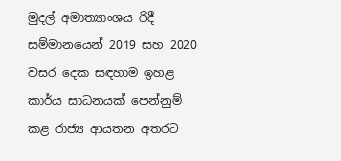මුදල් අමාත්‍යාංශය රිදී සම්මානයෙන් 2019 සහ 2020 වසර දෙක සඳහාම ඉහළ කාර්ය සාධනයක් පෙන්නුම් කළ රාජ්‍ය ආයතන අතරට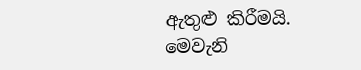ඇතුළු කිරීමයි. මෙවැනි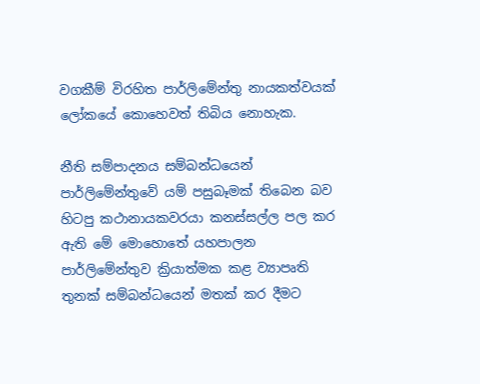වගකීම් විරහිත පාර්ලිමේන්තු නායකත්වයක් ලෝකයේ කොහෙවත් තිබිය නොහැක.

නීති සම්පාදනය සම්බන්ධයෙන් පාර්ලිමේන්තුවේ යම් පසුබෑමක් තිබෙන බව හිටපු කථානායකවරයා කනස්සල්ල පල කර ඇති මේ මොහොතේ යහපාලන පාර්ලිමේන්තුව ක්‍රියාත්මක කළ ව්‍යාපෘති තුනක් සම්බන්ධයෙන් මතක් කර දීමට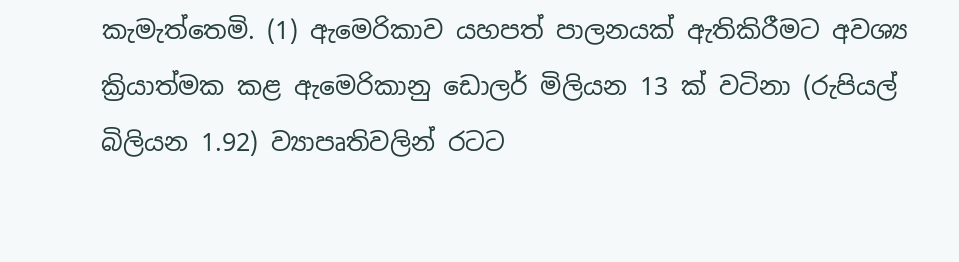කැමැත්තෙමි. (1) ඇමෙරිකාව යහපත් පාලනයක් ඇතිකිරීමට අවශ්‍ය ක්‍රියාත්මක කළ ඇමෙරිකානු ඩොලර් මිලියන 13 ක් වටිනා (රුපියල් බිලියන 1.92) ව්‍යාපෘතිවලින් රටට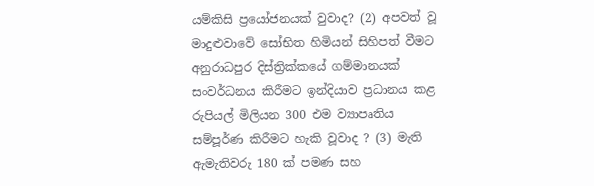යම්කිසි ප්‍රයෝජනයක් වුවාද? (2) අපවත් වූ මාදුළුවාවේ සෝභිත හිමියන් සිහිපත් වීමට අනුරාධපුර දිස්ත්‍රික්කයේ ගම්මානයක් සංවර්ධනය කිරීමට ඉන්දියාව ප්‍රධානය කළ රුපියල් මිලියන 300 එම ව්‍යාපෘතිය සම්පූර්ණ කිරීමට හැකි වූවාද ? (3) මැති ඇමැතිවරු 180 ක් පමණ සහ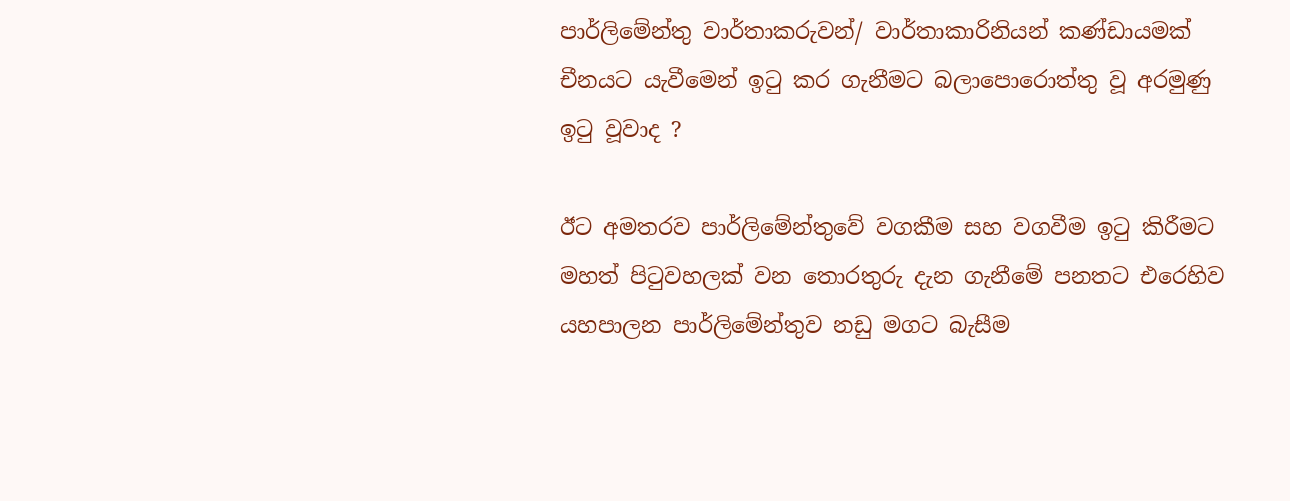පාර්ලිමේන්තු වාර්තාකරුවන්/ වාර්තාකාරිනියන් කණ්ඩායමක් චීනයට යැවීමෙන් ඉටු කර ගැනීමට බලාපොරොත්තු වූ අරමුණු ඉටු වූවාද ?

ඊට අමතරව පාර්ලිමේන්තුවේ වගකීම සහ වගවීම ඉටු කිරීමට මහත් පිටුවහලක් වන තොරතුරු දැන ගැනීමේ පනතට එරෙහිව යහපාලන පාර්ලිමේන්තුව නඩු මගට බැසීම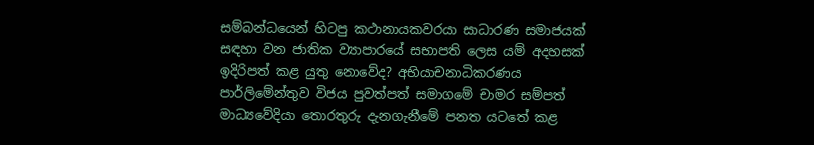සම්බන්ධයෙන් හිටපු කථානායකවරයා සාධාරණ සමාජයක් සඳහා වන ජාතික ව්‍යාපාරයේ සභාපති ලෙස යම් අදහසක් ඉදිරිපත් කළ යුතු නොවේද? අභියාචනාධිකරණය පාර්ලිමේන්තුව විජය පුවත්පත් සමාගමේ චාමර සම්පත් මාධ්‍යවේදියා තොරතුරු දැනගැනීමේ පනත යටතේ කළ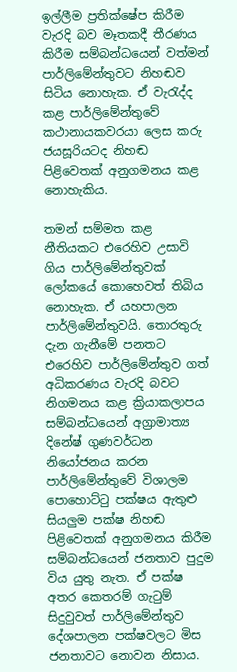ඉල්ලීම ප්‍රතික්ෂේප කිරීම වැරදි බව මෑතකදී තීරණය කිරීම සම්බන්ධයෙන් වත්මන් පාර්ලිමේන්තුවට නිහඬව සිටිය නොහැක. ඒ වැරැද්ද කළ පාර්ලිමේන්තුවේ කථානායකවරයා ලෙස කරු ජයසූරියටද නිහඬ පිළිවෙතක් අනුගමනය කළ නොහැකිය.

තමන් සම්මත කළ නීතියකට එරෙහිව උසාවි ගිය පාර්ලිමේන්තුවක් ලෝකයේ කොහෙවත් තිබිය නොහැක. ඒ යහපාලන පාර්ලිමේන්තුවයි. තොරතුරු දැන ගැනීමේ පනතට එරෙහිව පාර්ලිමේන්තුව ගත් අධිකරණය වැරදි බවට නිගමනය කළ ක්‍රියාකලාපය සම්බන්ධයෙන් අග්‍රාමාත්‍ය දිනේෂ් ගුණවර්ධන නියෝජනය කරන පාර්ලිමේන්තුවේ විශාලම පොහොට්ටු පක්ෂය ඇතුළු සියලුම පක්ෂ නිහඬ පිළිවෙතක් අනුගමනය කිරීම සම්බන්ධයෙන් ජනතාව පුදුම විය යුතු නැත. ඒ පක්ෂ අතර කෙතරම් ගැටුම් සිදුවුවත් පාර්ලිමේන්තුව දේශපාලන පක්ෂවලට මිස ජනතාවට නොවන නිසාය.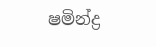ෂමින්ද්‍ර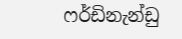ෆර්ඩිනැන්ඩු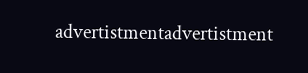advertistmentadvertistment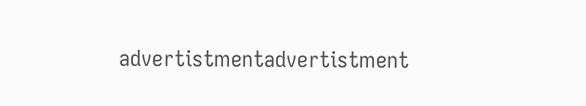advertistmentadvertistment